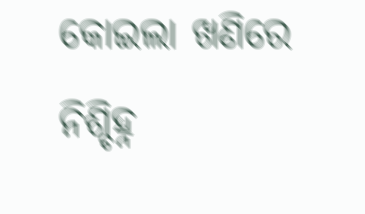କୋଇଲା ଖଣିରେ ନିଶ୍ଚିହ୍ନ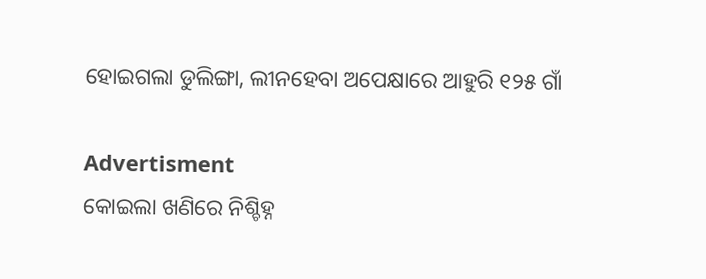ହୋଇଗଲା ଡୁଲିଙ୍ଗା, ଲୀନହେବା ଅପେକ୍ଷାରେ ଆହୁରି ୧୨୫ ଗାଁ

Advertisment
କୋଇଲା ଖଣିରେ ନିଶ୍ଚିହ୍ନ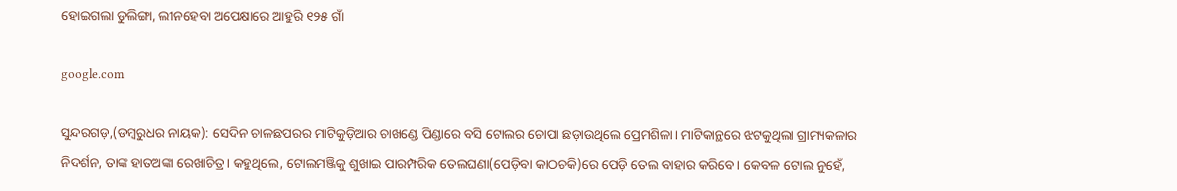ହୋଇଗଲା ଡୁଲିଙ୍ଗା, ଲୀନହେବା ଅପେକ୍ଷାରେ ଆହୁରି ୧୨୫ ଗାଁ

google.com

ସୁନ୍ଦରଗଡ଼,(ଡମ୍ବରୁଧର ନାୟକ): ସେଦିନ ଚାଳଛପରର ମାଟିକୁଡ଼ିଆର ଚାଖଣ୍ଡେ ପିଣ୍ଡାରେ ବସି ଟୋଲର ଚୋପା ଛଡ଼ାଉଥିଲେ ପ୍ରେମଶିଳା। ମାଟିକାନ୍ଥରେ ଝଟକୁଥିଲା ଗ୍ରାମ୍ୟକଳାର ନିଦର୍ଶନ, ତାଙ୍କ ହାତଅଙ୍କା ରେଖାଚିତ୍ର। କହୁଥିଲେ, ଟୋଲମଞ୍ଜିକୁ ଶୁଖାଇ ପାରମ୍ପରିକ ତେଲଘଣା(ପେଡ଼ିବା କାଠଚକି)ରେ ପେଡ଼ି ତେଲ ବାହାର କରିବେ। କେବଳ ଟୋଲ ନୁହେଁ,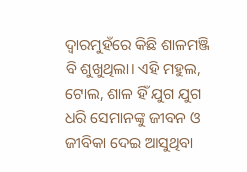ଦ୍ବାରମୁହଁରେ କିଛି ଶାଳମଞ୍ଜି ବି ଶୁଖୁଥିଲା। ଏହି ମହୁଲ, ଟୋଲ, ଶାଳ ହିଁ ଯୁଗ ଯୁଗ ଧରି ସେମାନଙ୍କୁ ଜୀବନ ଓ ଜୀବିକା ଦେଇ ଆସୁଥିବା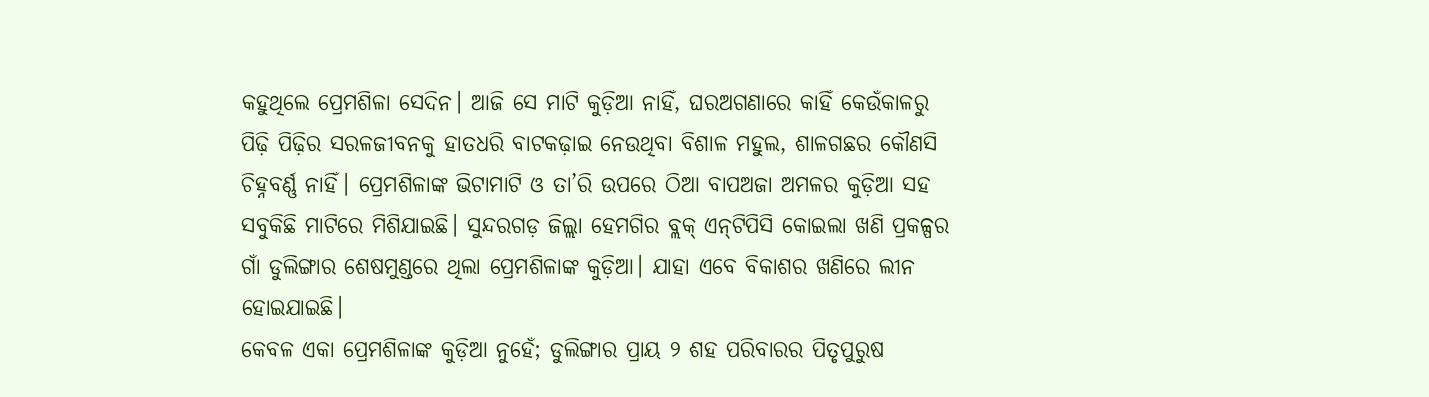କହୁଥିଲେ ପ୍ରେମଶିଳା ସେଦିନ। ଆଜି ସେ ମାଟି କୁଡ଼ିଆ ନାହିଁ, ଘରଅଗଣା‌ରେ କାହିଁ କେଉଁକାଳରୁ ପିଢ଼ି ପିଢ଼ିର ସରଳଜୀବନକୁ ହାତଧରି ବାଟକଢ଼ାଇ ନେଉଥିବା ବିଶାଳ ମହୁଲ, ଶାଳଗଛର କୌଣସି ଚିହ୍ନବର୍ଣ୍ଣ ନାହିଁ। ପ୍ରେମଶିଳାଙ୍କ ଭିଟାମାଟି ଓ ତା’ରି ଉପରେ ଠିଆ ବାପଅଜା ଅମଳର କୁଡ଼ିଆ ସହ ସବୁକିଛି ମାଟି‌ରେ ମିଶିଯାଇଛି। ସୁନ୍ଦରଗଡ଼ ଜିଲ୍ଲା ହେମଗିର ବ୍ଲକ୍‌ ଏନ୍‌ଟିପିସି କୋଇଲା ଖଣି ପ୍ରକଳ୍ପର ଗାଁ ଡୁଲିଙ୍ଗାର ଶେଷମୁଣ୍ଡରେ ଥିଲା ପ୍ରେମଶିଳାଙ୍କ କୁଡ଼ିଆ। ଯାହା ଏବେ ବିକାଶର ଖଣିରେ ଲୀନ ହୋଇଯାଇଛି।
କେବଳ ଏକା ପ୍ରେମଶିଳାଙ୍କ କୁଡ଼ିଆ ନୁହେଁ; ଡୁଲିଙ୍ଗାର ପ୍ରାୟ ୨ ଶହ ପରିବାରର ପିତୃପୁରୁଷ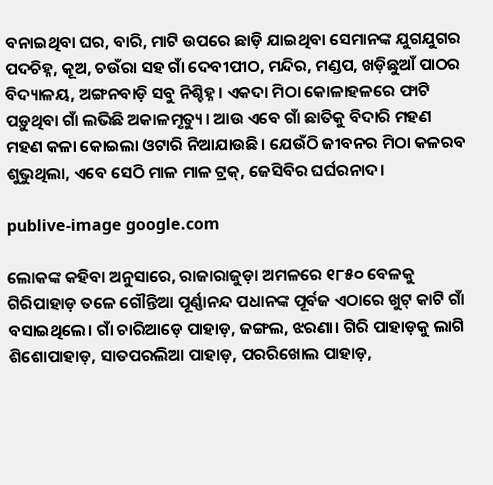ବନାଇଥିବା ଘର, ବାରି, ମାଟି ଉପରେ ଛାଡ଼ି ଯାଇଥିବା ସେମାନଙ୍କ ଯୁଗଯୁଗର ପଦଚିହ୍ନ, କୂଅ, ଚଉଁରା ସହ ଗାଁ ଦେବୀପୀଠ, ମନ୍ଦିର, ମଣ୍ଡପ, ଖଡ଼ିଛୁଆଁ ପାଠର ବିଦ୍ୟାଳୟ, ଅଙ୍ଗନବାଡ଼ି ସବୁ ନିଶ୍ଚିହ୍ନ। ଏକଦା ମିଠା କୋଳାହଳରେ ଫାଟି ପଡ଼ୁଥିବା ଗାଁ ଲଭିଛି ଅକାଳମୃତ୍ୟୁ। ଆଉ ଏବେ ଗାଁ ଛାତିକୁ ବିଦାରି ମହଣ ମହଣ କଳା କୋଇଲା ଓଟାରି ନିଆଯାଉଛି। ଯେଉଁଠି ଜୀବନର ମିଠା କଳରବ ଶୁଭୁଥିଲା, ଏବେ ସେଠି ମାଳ ମାଳ ଟ୍ରକ୍‌, ଜେସିବିର ଘର୍ଘରନାଦ।

publive-image google.com

ଲୋକଙ୍କ କହିବା ଅନୁସାରେ, ରାଜା‌ରାଜୁଡ଼ା ଅମଳରେ ୧୮୫୦ ବେଳକୁ ଗିରିପାହାଡ଼ ତଳେ ଗୌନ୍ତିଆ ପୂର୍ଣ୍ଣାନନ୍ଦ ପଧାନଙ୍କ ପୂର୍ବଜ ଏଠାରେ ଖୁଟ୍‌ କାଟି ଗାଁ ବସାଇଥିଲେ। ଗାଁ ଚାରିଆଡ଼େ ପାହାଡ଼, ଜଙ୍ଗଲ, ଝରଣା। ଗିରି ପାହାଡ଼କୁ ଲାଗି ଶିଶୋପାହାଡ଼, ସାତପରଲିଆ ପାହାଡ଼, ପରରିଖୋଲ ପାହାଡ଼,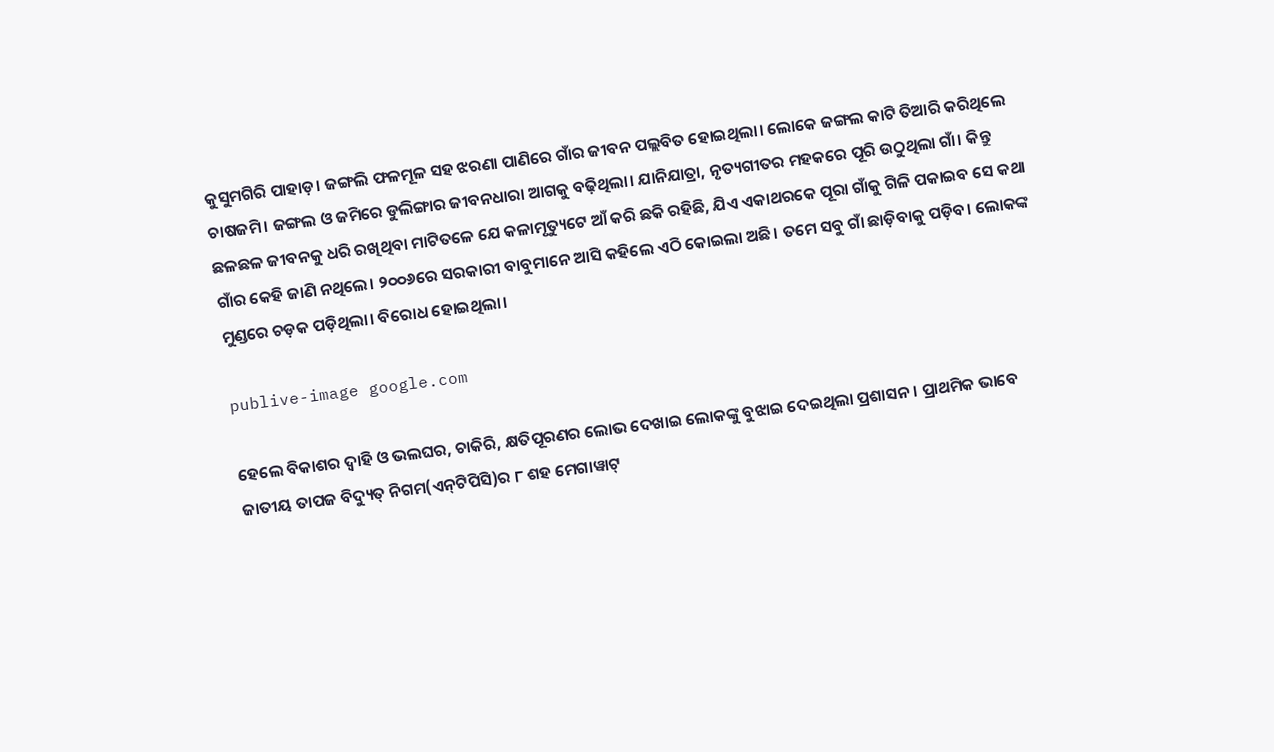କୁସୁମଗିରି ପାହାଡ଼। ଜଙ୍ଗଲି ଫଳମୂଳ ସହ ଝରଣା ପାଣିରେ ଗାଁର ଜୀବନ ପଲ୍ଲବିତ ହୋଇଥିଲା। ଲୋକେ ଜଙ୍ଗଲ କାଟି ତିଆରି କରିଥିଲେ ଚାଷଜମି। ଜଙ୍ଗଲ ଓ ଜମିରେ ଡୁଲିଙ୍ଗାର ଜୀବନଧାରା ଆଗକୁ ବଢ଼ିଥିଲା। ଯାନିଯାତ୍ରା, ନୃତ୍ୟଗୀତର ମହକରେ ପୂରି ଉଠୁଥିଲା ଗାଁ। କିନ୍ତୁ ଛଳଛଳ ଜୀବନକୁ ଧରି ରଖିଥିବା ମାଟିତଳେ ଯେ କଳାମୃତ୍ୟୁଟେ ଆଁ କରି ଛକି ରହିଛି, ଯିଏ ଏକାଥରକେ ପୂରା ଗାଁକୁ ଗିଳି ପକାଇବ ସେ କଥା‌ ଗାଁର କେହି ଜାଣି ନଥିଲେ। ୨୦୦୬ରେ ସରକାରୀ ବାବୁମାନେ ଆସି କହିଲେ ଏଠି କୋଇଲା ଅଛି। ତମେ ସବୁ ଗାଁ ଛାଡ଼ିବାକୁ ପଡ଼ିବ। ଲୋକଙ୍କ ମୁଣ୍ଡରେ ଚଡ଼କ ପଡ଼ିଥିଲା। ବିରୋଧ ହୋଇଥିଲା।

publive-image google.com

ହେଲେ ବିକାଶର ଦ୍ବାହି ଓ ଭଲଘର, ଚାକିରି, କ୍ଷତିପୂରଣର ଲୋଭ ଦେଖାଇ ଲୋକଙ୍କୁ ବୁଝା‌ଇ ଦେଇଥିଲା ପ୍ରଶାସନ। ପ୍ରାଥମିକ ଭାବେ ଜାତୀୟ ତାପଜ ବିଦ୍ୟୁତ୍‌ ନିଗମ(ଏନ୍‌ଟିପିସି)ର ୮ ଶହ ମେଗାୱାଟ୍‌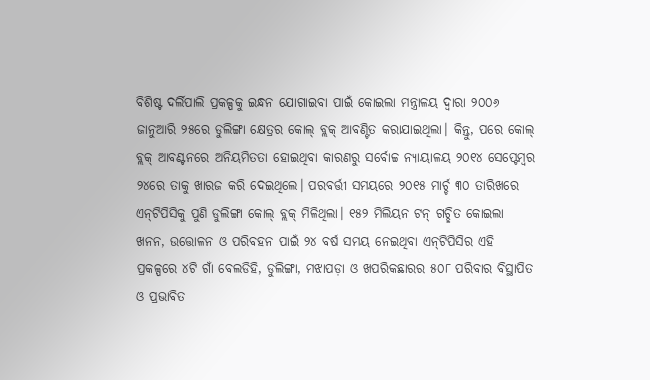ବିଶିଷ୍ଟ ଦର୍ଲିପାଲି ପ୍ରକଳ୍ପକୁ ଇନ୍ଧନ ଯୋଗାଇବା ପାଇଁ କୋଇଲା ମନ୍ତ୍ରାଳୟ ଦ୍ବାରା ୨୦୦୬ ଜାନୁଆରି ୨୫ରେ ଡୁଲିଙ୍ଗା କ୍ଷେତ୍ରର କୋଲ୍‌ ବ୍ଲକ୍ ଆବଣ୍ଟିତ କରାଯାଇଥିଲା। କିନ୍ତୁ, ପରେ କୋଲ୍ ବ୍ଲକ୍ ଆବଣ୍ଟନରେ ଅନିୟମିତତା ହୋଇଥିବା କାରଣରୁ ସର୍ବୋଚ୍ଚ ନ୍ୟାୟାଳୟ ୨୦୧୪ ସେପ୍ଟେମ୍ବର ୨୪ରେ ତାକୁ ଖାରଜ କରି ଦେଇଥିଲେ। ପରବର୍ତ୍ତୀ ସମୟରେ ୨୦୧୫ ମାର୍ଚ୍ଚ ୩୦ ତାରିଖରେ ଏନ୍‌ଟିପିସିକୁ ପୁଣି ଡୁଲିଙ୍ଗା କୋଲ୍ ବ୍ଲକ୍ ମିଳିଥିଲା। ୧୫୨ ମିଲିୟନ ଟନ୍ ଗଚ୍ଛିତ କୋଇଲା ଖନନ, ଉତ୍ତୋଳନ ଓ ପରିବହନ ପାଇଁ ୨୪ ବର୍ଷ ସମୟ ନେଇଥିବା ଏନ୍‌ଟିପିସିର ଏହି ପ୍ରକଳ୍ପରେ ୪ଟି ଗାଁ ବେଲଡିହି, ଡୁଲିଙ୍ଗା, ମଝାପଡ଼ା ଓ ଖପରିକଛାରର ୫୦୮ ପରିବାର ବିସ୍ଥାପିତ ଓ ପ୍ରଭାବିତ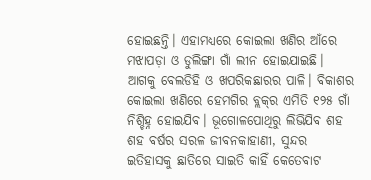ହୋଇଛନ୍ତି। ଏହାମଧ୍ୟରେ କୋଇଲା ଖଣିର ଆଁରେ ମଝାପଡ଼ା ଓ ଡୁଲିଙ୍ଗା ଗାଁ ଲୀନ ହୋଇଯାଇଛି। ଆଗକୁ ବେଲଡିହି ଓ ଖପରିକଛାରର ପାଳି। ବିକାଶର କୋଇଲା ଖଣିରେ ହେମଗିର ବ୍ଲକ୍‌ର ଏମିତି ୧୨୫ ଗାଁ ନିଶ୍ଚିହ୍ନ ହୋଇଯିବ। ଭୂଗୋଳପୋଥିରୁ ଲିଭିଯିବ ଶହ ଶହ ବର୍ଷର ସରଳ ଜୀବନକାହାଣୀ, ସୁନ୍ଦର ଇତିହାସକୁ ଛାତିରେ ସାଇତି କାହିଁ କେତେବାଟ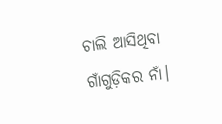ଚାଲି ଆସିଥିବା ଗାଁଗୁଡ଼ିକର ନାଁ।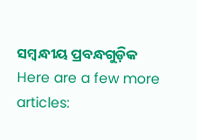ସମ୍ବନ୍ଧୀୟ ପ୍ରବନ୍ଧଗୁଡ଼ିକ
Here are a few more articles: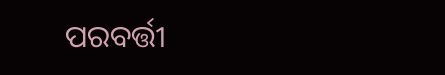ପରବର୍ତ୍ତୀ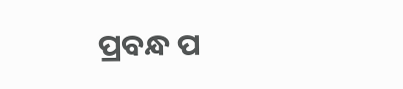ପ୍ରବନ୍ଧ ପ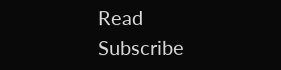Read
Subscribe